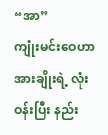“အာ”
ကျုံးမင်းဝေဟာ အားချိုးရဲ့ လုံးဝန်းပြီး နည်း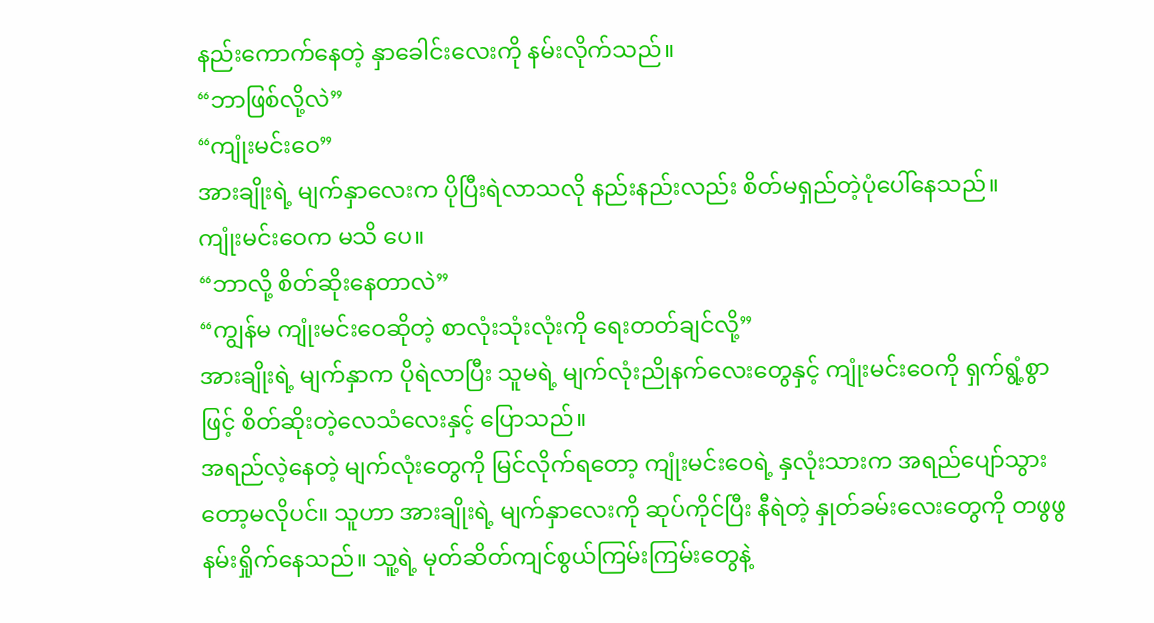နည်းကောက်နေတဲ့ နှာခေါင်းလေးကို နမ်းလိုက်သည်။
“ဘာဖြစ်လို့လဲ”
“ကျုံးမင်းဝေ”
အားချိုးရဲ့ မျက်နှာလေးက ပိုပြီးရဲလာသလို နည်းနည်းလည်း စိတ်မရှည်တဲ့ပုံပေါ်နေသည်။
ကျုံးမင်းဝေက မသိ ပေ။
“ဘာလို့ စိတ်ဆိုးနေတာလဲ”
“ကျွန်မ ကျုံးမင်းဝေဆိုတဲ့ စာလုံးသုံးလုံးကို ရေးတတ်ချင်လို့”
အားချိုးရဲ့ မျက်နှာက ပိုရဲလာပြီး သူမရဲ့ မျက်လုံးညိုနက်လေးတွေနှင့် ကျုံးမင်းဝေကို ရှက်ရွံ့စွာဖြင့် စိတ်ဆိုးတဲ့လေသံလေးနှင့် ပြောသည်။
အရည်လဲ့နေတဲ့ မျက်လုံးတွေကို မြင်လိုက်ရတော့ ကျုံးမင်းဝေရဲ့ နှလုံးသားက အရည်ပျော်သွားတော့မလိုပင်။ သူဟာ အားချိုးရဲ့ မျက်နှာလေးကို ဆုပ်ကိုင်ပြီး နီရဲတဲ့ နှုတ်ခမ်းလေးတွေကို တဖွဖွနမ်းရှိုက်နေသည်။ သူ့ရဲ့ မုတ်ဆိတ်ကျင်စွယ်ကြမ်းကြမ်းတွေနဲ့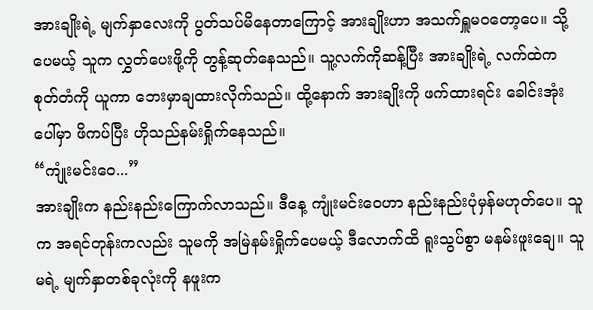အားချိုးရဲ့ မျက်နှာလေးကို ပွတ်သပ်မိနေတာကြောင့် အားချိုးဟာ အသက်ရှူမဝတော့ပေ။ သို့ပေမယ့် သူက လွှတ်ပေးဖို့ကို တွန့်ဆုတ်နေသည်။ သူ့လက်ကိုဆန့်ပြီး အားချိုးရဲ့ လက်ထဲက စုတ်တံကို ယူကာ ဘေးမှာချထားလိုက်သည်။ ထို့နောက် အားချိုးကို ဖက်ထားရင်း ခေါင်းအုံးပေါ်မှာ ဖိကပ်ပြီး ဟိုသည်နမ်းရှိုက်နေသည်။
“ကျုံးမင်းဝေ...”
အားချိုးက နည်းနည်းကြောက်လာသည်။ ဒီနေ့ ကျုံးမင်းဝေဟာ နည်းနည်းပုံမှန်မဟုတ်ပေ။ သူက အရင်တုန်းကလည်း သူမကို အမြဲနမ်းရှိုက်ပေမယ့် ဒီလောက်ထိ ရူးသွပ်စွာ မနမ်းဖူးချေ။ သူမရဲ့ မျက်နှာတစ်ခုလုံးကို နဖူးက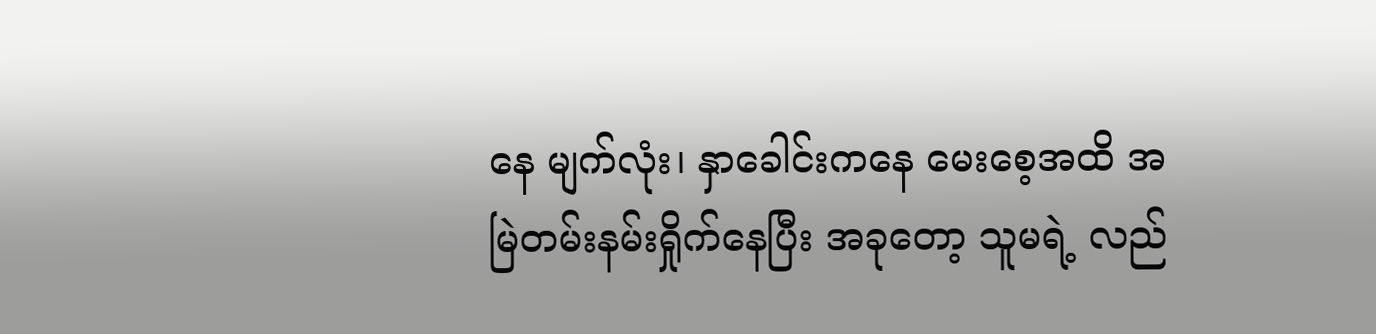နေ မျက်လုံး၊ နှာခေါင်းကနေ မေးစေ့အထိ အမြဲတမ်းနမ်းရှိုက်နေပြီး အခုတော့ သူမရဲ့ လည်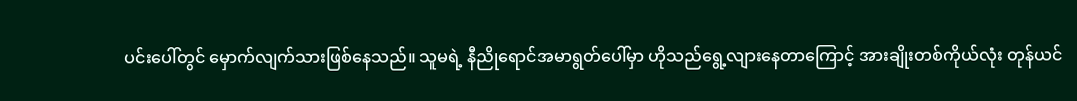ပင်းပေါ်တွင် မှောက်လျက်သားဖြစ်နေသည်။ သူမရဲ့ နီညိုရောင်အမာရွတ်ပေါ်မှာ ဟိုသည်ရွေ့လျားနေတာကြောင့် အားချိုးတစ်ကိုယ်လုံး တုန်ယင်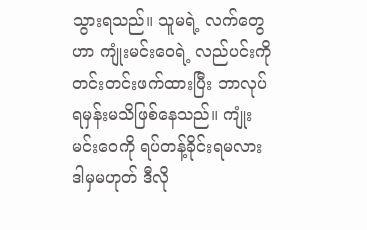သွားရသည်။ သူမရဲ့ လက်တွေဟာ ကျုံးမင်းဝေရဲ့ လည်ပင်းကို တင်းတင်းဖက်ထားပြီး ဘာလုပ်ရမှန်းမသိဖြစ်နေသည်။ ကျုံးမင်းဝေကို ရပ်တန့်ခိုင်းရမလား ဒါမှမဟုတ် ဒီလို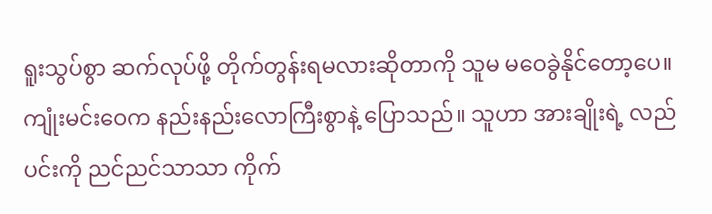ရူးသွပ်စွာ ဆက်လုပ်ဖို့ တိုက်တွန်းရမလားဆိုတာကို သူမ မဝေခွဲနိုင်တော့ပေ။
ကျုံးမင်းဝေက နည်းနည်းလောကြီးစွာနဲ့ ပြောသည်။ သူဟာ အားချိုးရဲ့ လည်ပင်းကို ညင်ညင်သာသာ ကိုက်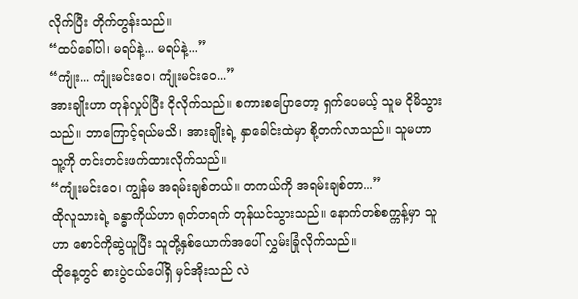လိုက်ပြီး တိုက်တွန်းသည်။
“ထပ်ခေါ်ပါ၊ မရပ်နဲ့... မရပ်နဲ့...”
“ကျုံး... ကျုံးမင်းဝေ၊ ကျုံးမင်းဝေ...”
အားချိုးဟာ တုန်လှုပ်ပြီး ငိုလိုက်သည်။ စကားစပြောတော့ ရှက်ပေမယ့် သူမ ငိုမိသွားသည်။ ဘာကြောင့်ရယ်မသိ၊ အားချိုးရဲ့ နှာခေါင်းထဲမှာ စို့တက်လာသည်။ သူမဟာ သူ့ကို တင်းတင်းဖက်ထားလိုက်သည်။
“ကျုံးမင်းဝေ၊ ကျွန်မ အရမ်းချစ်တယ်။ တကယ်ကို အရမ်းချစ်တာ...”
ထိုလူသားရဲ့ ခန္ဓာကိုယ်ဟာ ရုတ်တရက် တုန်ယင်သွားသည်။ နောက်တစ်စက္ကန့်မှာ သူဟာ စောင်ကိုဆွဲယူပြီး သူတို့နှစ်ယောက်အပေါ် လွှမ်းခြုံလိုက်သည်။
ထိုနေ့တွင် စားပွဲငယ်ပေါ်ရှိ မှင်အိုးသည် လဲ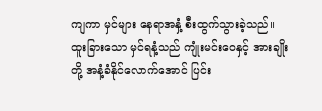ကျကာ မှင်များ နေရာအနှံ့ စီးထွက်သွားခဲ့သည်။
ထူးခြားသော မှင်ရနံ့သည် ကျုံးမင်းဝေနှင့် အားချိုးတို့ အနံ့ခံနိုင်လောက်အောင် ပြင်း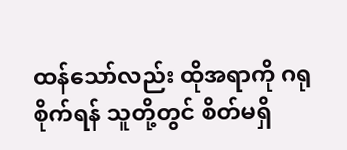ထန်သော်လည်း ထိုအရာကို ဂရုစိုက်ရန် သူတို့တွင် စိတ်မရှိ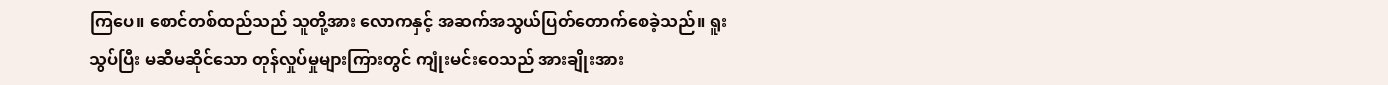ကြပေ။ စောင်တစ်ထည်သည် သူတို့အား လောကနှင့် အဆက်အသွယ်ပြတ်တောက်စေခဲ့သည်။ ရူးသွပ်ပြီး မဆီမဆိုင်သော တုန်လှုပ်မှုများကြားတွင် ကျုံးမင်းဝေသည် အားချိုးအား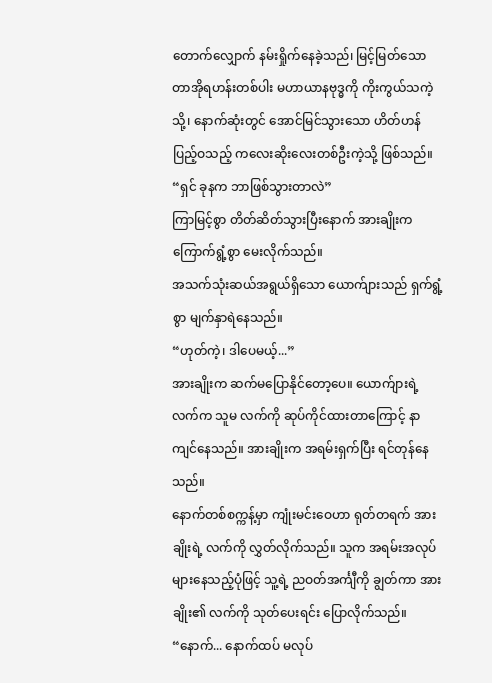တောက်လျှောက် နမ်းရှိုက်နေခဲ့သည်၊ မြင့်မြတ်သော တာအိုရဟန်းတစ်ပါး မဟာယာနဗုဒ္ဓကို ကိုးကွယ်သကဲ့သို့၊ နောက်ဆုံးတွင် အောင်မြင်သွားသော ဟိတ်ဟန်ပြည့်ဝသည့် ကလေးဆိုးလေးတစ်ဦးကဲ့သို့ ဖြစ်သည်။
“ရှင် ခုနက ဘာဖြစ်သွားတာလဲ”
ကြာမြင့်စွာ တိတ်ဆိတ်သွားပြီးနောက် အားချိုးက ကြောက်ရွံ့စွာ မေးလိုက်သည်။
အသက်သုံးဆယ်အရွယ်ရှိသော ယောက်ျားသည် ရှက်ရွံ့စွာ မျက်နှာရဲနေသည်။
“ဟုတ်ကဲ့၊ ဒါပေမယ့်...”
အားချိုးက ဆက်မပြောနိုင်တော့ပေ။ ယောက်ျားရဲ့ လက်က သူမ လက်ကို ဆုပ်ကိုင်ထားတာကြောင့် နာကျင်နေသည်။ အားချိုးက အရမ်းရှက်ပြီး ရင်တုန်နေသည်။
နောက်တစ်စက္ကန့်မှာ ကျုံးမင်းဝေဟာ ရုတ်တရက် အားချိုးရဲ့ လက်ကို လွှတ်လိုက်သည်။ သူက အရမ်းအလုပ်များနေသည့်ပုံဖြင့် သူ့ရဲ့ ညဝတ်အင်္ကျီကို ချွတ်ကာ အားချိုး၏ လက်ကို သုတ်ပေးရင်း ပြောလိုက်သည်။
“နောက်... နောက်ထပ် မလုပ်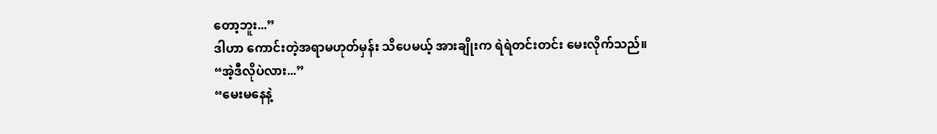တော့ဘူး...”
ဒါဟာ ကောင်းတဲ့အရာမဟုတ်မှန်း သိပေမယ့် အားချိုးက ရဲရဲတင်းတင်း မေးလိုက်သည်။
“အဲ့ဒီလိုပဲလား...”
“မေးမနေနဲ့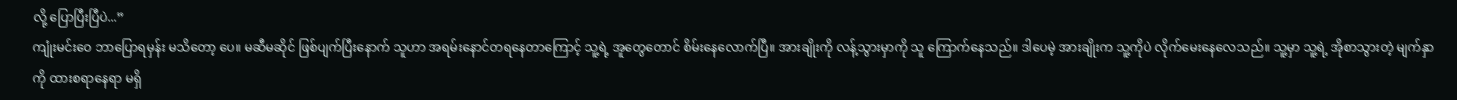လို့ ပြောပြီးပြီပဲ...”
ကျုံးမင်းဝေ ဘာပြောရမှန်း မသိတော့ ပေ။ မဆီမဆိုင် ဖြစ်ပျက်ပြီးနောက် သူဟာ အရမ်းနောင်တရနေတာကြောင့် သူ့ရဲ့ အူတွေတောင် စိမ်းနေလောက်ပြီ။ အားချိုးကို လန့်သွားမှာကို သူ ကြောက်နေသည်။ ဒါပေမဲ့ အားချိုးက သူ့ကိုပဲ လိုက်မေးနေလေသည်။ သူ့မှာ သူ့ရဲ့ အိုစာသွားတဲ့ မျက်နှာကို ထားစရာနေရာ မရှိ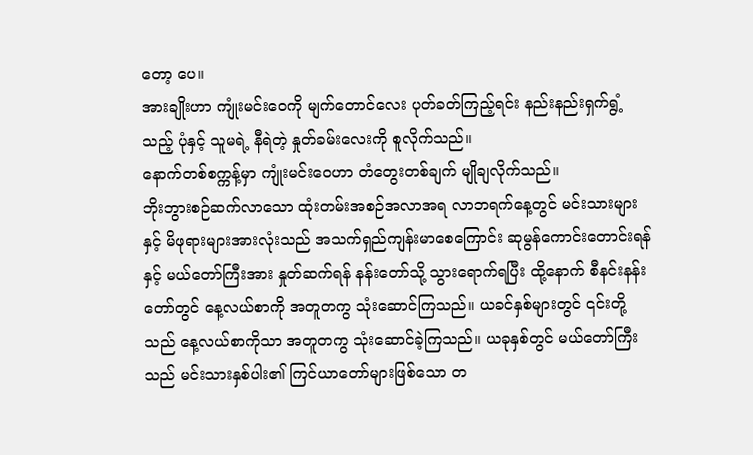တော့ ပေ။
အားချိုးဟာ ကျုံးမင်းဝေကို မျက်တောင်လေး ပုတ်ခတ်ကြည့်ရင်း နည်းနည်းရှက်ရွံ့သည့် ပုံနှင့် သူမရဲ့ နီရဲတဲ့ နှုတ်ခမ်းလေးကို စူလိုက်သည်။
နောက်တစ်စက္ကန့်မှာ ကျုံးမင်းဝေဟာ တံတွေးတစ်ချက် မျိုချလိုက်သည်။
ဘိုးဘွားစဉ်ဆက်လာသော ထုံးတမ်းအစဉ်အလာအရ လာဘရက်နေ့တွင် မင်းသားများနှင့် မိဖုရားများအားလုံးသည် အသက်ရှည်ကျန်းမာစေကြောင်း ဆုမွန်ကောင်းတောင်းရန်နှင့် မယ်တော်ကြီးအား နှုတ်ဆက်ရန် နန်းတော်သို့ သွားရောက်ရပြီး ထို့နောက် စီနင်းနန်းတော်တွင် နေ့လယ်စာကို အတူတကွ သုံးဆောင်ကြသည်။ ယခင်နှစ်များတွင် ၎င်းတို့သည် နေ့လယ်စာကိုသာ အတူတကွ သုံးဆောင်ခဲ့ကြသည်။ ယခုနှစ်တွင် မယ်တော်ကြီးသည် မင်းသားနှစ်ပါး၏ ကြင်ယာတော်များဖြစ်သော တ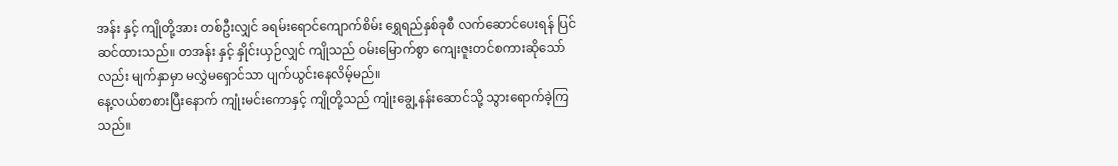အန်း နှင့် ကျိုတို့အား တစ်ဦးလျှင် ခရမ်းရောင်ကျောက်စိမ်း ရွှေရည်နှစ်ခုစီ လက်ဆောင်ပေးရန် ပြင်ဆင်ထားသည်။ တအန်း နှင့် နှိုင်းယှဉ်လျှင် ကျိုသည် ဝမ်းမြောက်စွာ ကျေးဇူးတင်စကားဆိုသော်လည်း မျက်နှာမှာ မလွှဲမရှောင်သာ ပျက်ယွင်းနေလိမ့်မည်။
နေ့လယ်စာစားပြီးနောက် ကျုံးမင်းကောနှင့် ကျိုတို့သည် ကျုံးချွေ့နန်းဆောင်သို့ သွားရောက်ခဲ့ကြသည်။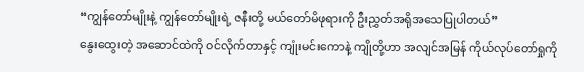“ကျွန်တော်မျိုးနဲ့ ကျွန်တော်မျိုးရဲ့ ဇနီးတို့ မယ်တော်မိဖုရားကို ဦးညွှတ်အရိုအသေပြုပါတယ်”
နွေးထွေးတဲ့ အဆောင်ထဲကို ဝင်လိုက်တာနှင့် ကျုံးမင်းကောနဲ့ ကျိုတို့ဟာ အလျင်အမြန် ကိုယ်လုပ်တော်ရှုကို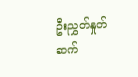ဦးညွှတ်နှုတ်ဆက်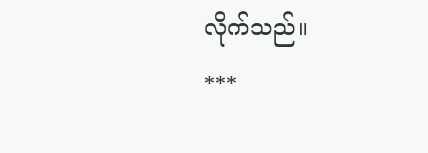လိုက်သည်။
***